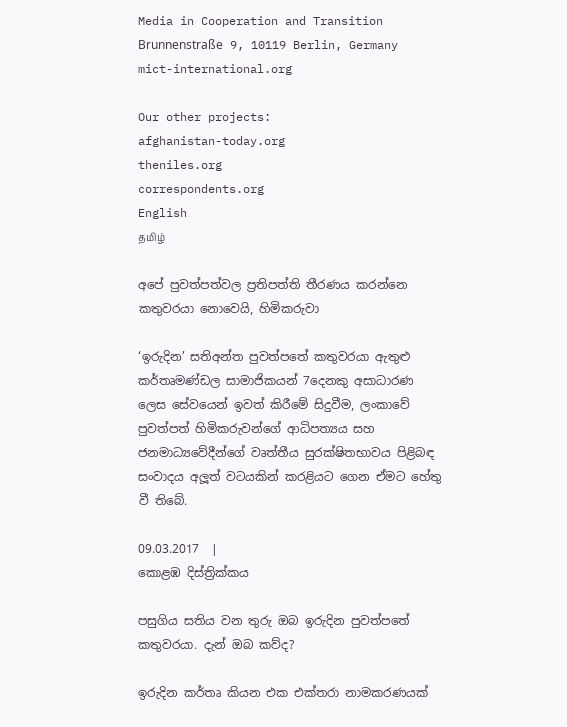Media in Cooperation and Transition
Brunnenstraße 9, 10119 Berlin, Germany
mict-international.org

Our other projects:
afghanistan-today.org
theniles.org
correspondents.org
English
தமிழ்

අපේ පුවත්පත්වල ප්‍රතිපත්ති තීරණය කරන්නෙ
කතුවරයා නොවෙයි, හිමිකරුවා

‘ඉරුදින’ සතිඅන්ත පුවත්පතේ කතුවරයා ඇතුළු කර්තෘමණ්ඩල සාමාජිකයන් 7දෙනකු අසාධාරණ ලෙස සේවයෙන් ඉවත් කිරීමේ සිදුවීම, ලංකාවේ පුවත්පත් හිමිකරුවන්ගේ ආධිපත්‍යය සහ ජනමාධ්‍යවේදීන්ගේ වෘත්තීය සුරක්ෂිතභාවය පිළිබඳ සංවාදය අලූත් වටයකින් කරළියට ගෙන ඒමට හේතු වී තිබේ.

09.03.2017  |
කොළඹ දිස්ත්‍රික්කය

පසුගිය සතිය වන තුරු ඔබ ඉරුදින පුවත්පතේ කතුවරයා. දැන් ඔබ කව්ද?

ඉරුදින කර්තෘ කියන එක එක්තරා නාමකරණයක්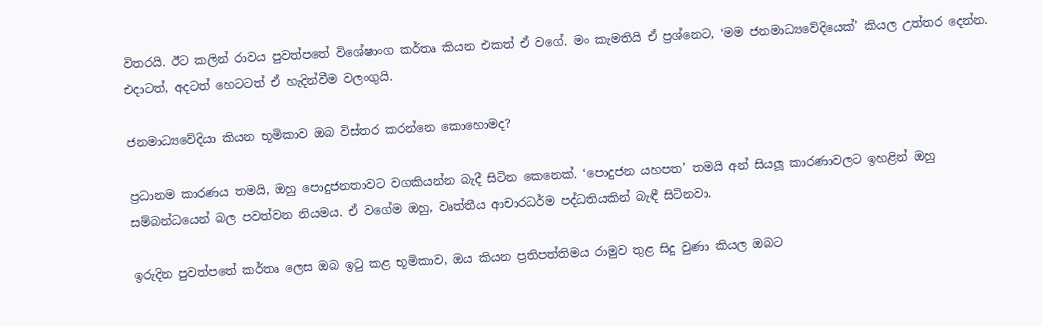විතරයි. ඊට කලින් රාවය පුවත්පතේ විශේෂාංග කර්තෘ කියන එකත් ඒ වගේ. මං කැමතියි ඒ ප්‍රශ්නෙට, ‘මම ජනමාධ්‍යවේදියෙක්’ කියල උත්තර දෙන්න. එදාටත්, අදටත් හෙටටත් ඒ හැදින්වීම වලංගුයි.

ජනමාධ්‍යවේදියා කියන භූමිකාව ඔබ විස්තර කරන්නෙ කොහොමද?

ප්‍රධානම කාරණය තමයි, ඔහු පොදුජනතාවට වගකියන්න බැදී සිටින කෙනෙක්. ‘පොදුජන යහපත’ තමයි අන් සියලූ කාරණාවලට ඉහළින් ඔහු සම්බන්ධයෙන් බල පවත්වන නියමය. ඒ වගේම ඔහු, වෘත්තීය ආචාරධර්ම පද්ධතියකින් බැඳී සිටිනවා.

ඉරුදින පුවත්පතේ කර්තෘ ලෙස ඔබ ඉටු කළ භූමිකාව, ඔය කියන ප්‍රතිපත්තිමය රාමුව තුළ සිදු වුණා කියල ඔබට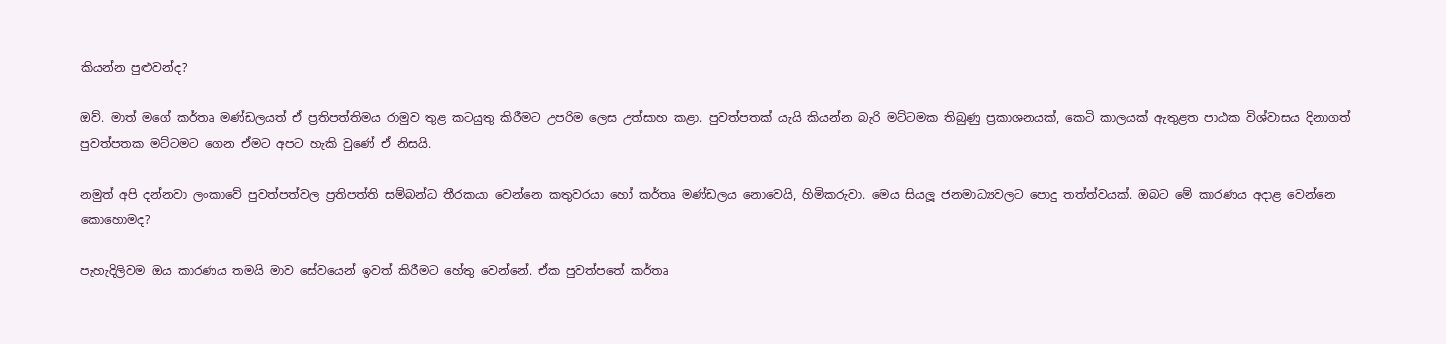කියන්න පුළුවන්ද?

ඔව්. මාත් මගේ කර්තෘ මණ්ඩලයත් ඒ ප්‍රතිපත්තිමය රාමුව තුළ කටයුතු කිරීමට උපරිම ලෙස උත්සාහ කළා. පුවත්පතක් යැයි කියන්න බැරි මට්ටමක තිබුණු ප්‍රකාශනයක්, කෙටි කාලයක් ඇතුළත පාඨක විශ්වාසය දිනාගත් පුවත්පතක මට්ටමට ගෙන ඒමට අපට හැකි වුණේ ඒ නිසයි.

නමුත් අපි දන්නවා ලංකාවේ පුවත්පත්වල ප්‍රතිපත්ති සම්බන්ධ තීරකයා වෙන්නෙ කතුවරයා හෝ කර්තෘ මණ්ඩලය නොවෙයි, හිමිකරුවා. මෙය සියලූ ජනමාධ්‍යවලට පොදු තත්ත්වයක්. ඔබට මේ කාරණය අදාළ වෙන්නෙ කොහොමද?

පැහැදිලිවම ඔය කාරණය තමයි මාව සේවයෙන් ඉවත් කිරීමට හේතු වෙන්නේ. ඒක පුවත්පතේ කර්තෘ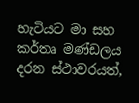හැටියට මා සහ කර්තෘ මණ්ඩලය දරන ස්ථාවරයත්,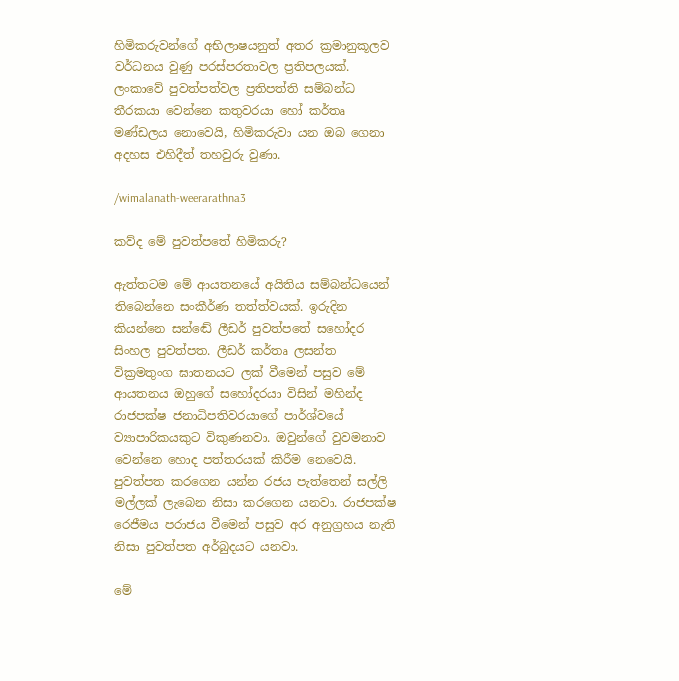හිමිකරුවන්ගේ අභිලාෂයනුත් අතර ක්‍රමානුකූලව වර්ධනය වුණු පරස්පරතාවල ප්‍රතිපලයක්. ලංකාවේ පුවත්පත්වල ප්‍රතිපත්ති සම්බන්ධ තීරකයා වෙන්නෙ කතුවරයා හෝ කර්තෘ මණ්ඩලය නොවෙයි, හිමිකරුවා යන ඔබ ගෙනා අදහස එහිදීත් තහවුරු වුණා.

/wimalanath-weerarathna3

කව්ද මේ පුවත්පතේ හිමිකරු?

ඇත්තටම මේ ආයතනයේ අයිතිය සම්බන්ධයෙන් තිබෙන්නෙ සංකීර්ණ තත්ත්වයක්. ඉරුදින කියන්නෙ සන්ඬේ ලීඩර් පුවත්පතේ සහෝදර සිංහල පුවත්පත. ලීඩර් කර්තෘ ලසන්ත වික්‍රමතුංග ඝාතනයට ලක් වීමෙන් පසුව මේ ආයතනය ඔහුගේ සහෝදරයා විසින් මහින්ද රාජපක්ෂ ජනාධිපතිවරයාගේ පාර්ශ්වයේ ව්‍යාපාරිකයකුට විකුණනවා. ඔවුන්ගේ වුවමනාව වෙන්නෙ හොද පත්තරයක් කිරීම නෙවෙයි. පුවත්පත කරගෙන යන්න රජය පැත්තෙන් සල්ලි මල්ලක් ලැබෙන නිසා කරගෙන යනවා. රාජපක්ෂ රෙජීමය පරාජය වීමෙන් පසුව අර අනුග්‍රහය නැති නිසා පුවත්පත අර්බුදයට යනවා.

මේ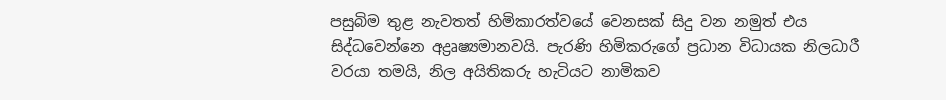පසුබිම තුළ නැවතත් හිමිකාරත්වයේ වෙනසක් සිදු වන නමුත් එය සිද්ධවෙන්නෙ අද්‍රෘෂ්‍යමානවයි. පැරණි හිමිකරුගේ ප්‍රධාන විධායක නිලධාරී වරයා තමයි, නිල අයිතිකරු හැටියට නාමිකව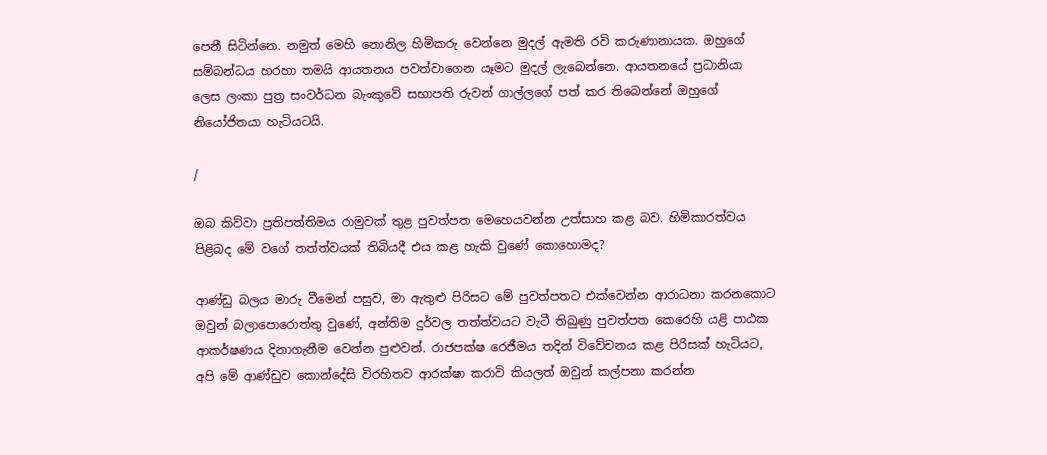පෙනී සිටින්නෙ. නමුත් මෙහි නොනිල හිමිකරු වෙන්නෙ මුදල් ඇමති රවි කරුණානායක. ඔහුගේ සම්බන්ධය හරහා තමයි ආයතනය පවත්වාගෙන යෑමට මුදල් ලැබෙන්නෙ. ආයතනයේ ප්‍රධානියා ලෙස ලංකා පුත්‍ර සංවර්ධන බැංකුවේ සභාපති රුවන් ගාල්ලගේ පත් කර තිබෙන්නේ ඔහුගේ නියෝජිතයා හැටියටයි.

/

ඔබ කිව්වා ප්‍රතිපත්තිමය රාමුවක් තුළ පුවත්පත මෙහෙයවන්න උත්සාහ කළ බව. හිමිකාරත්වය පිළිබද මේ වගේ තත්ත්වයක් තිබියදී එය කළ හැකි වුණේ කොහොමද?

ආණ්ඩු බලය මාරු වීමෙන් පසුව, මා ඇතුළු පිරිසට මේ පුවත්පතට එක්වෙන්න ආරාධනා කරනකොට ඔවුන් බලාපොරොත්තු වුණේ, අන්තිම දුර්වල තත්ත්වයට වැටී තිබුණු පුවත්පත කෙරෙහි යළි පාඨක ආකර්ෂණය දිනාගැනීම වෙන්න පුළුවන්. රාජපක්ෂ රෙජීමය තදින් විවේචනය කළ පිරිසක් හැටියට, අපි මේ ආණ්ඩුව කොන්දේසි විරහිතව ආරක්ෂා කරාවි කියලත් ඔවුන් කල්පනා කරන්න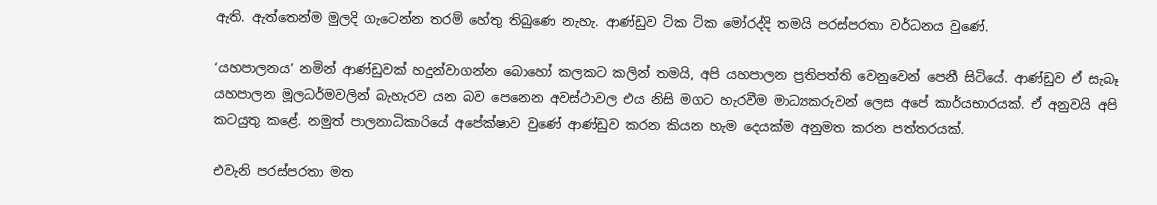ඇති. ඇත්තෙන්ම මුලදි ගැටෙන්න තරම් හේතු තිබුණෙ නැහැ. ආණ්ඩුව ටික ටික මෝරද්දි තමයි පරස්පරතා වර්ධනය වුණේ.

‘යහපාලනය’ නමින් ආණ්ඩුවක් හදුන්වාගන්න බොහෝ කලකට කලින් තමයි, අපි යහපාලන ප්‍රතිපත්ති වෙනුවෙන් පෙනී සිටියේ. ආණ්ඩුව ඒ සැබෑ යහපාලන මූලධර්මවලින් බැහැරව යන බව පෙනෙන අවස්ථාවල එය නිසි මගට හැරවීම මාධ්‍යකරුවන් ලෙස අපේ කාර්යභාරයක්. ඒ අනුවයි අපි කටයුතු කළේ. නමුත් පාලනාධිකාරියේ අපේක්ෂාව වුණේ ආණ්ඩුව කරන කියන හැම දෙයක්ම අනුමත කරන පත්තරයක්.

එවැනි පරස්පරතා මත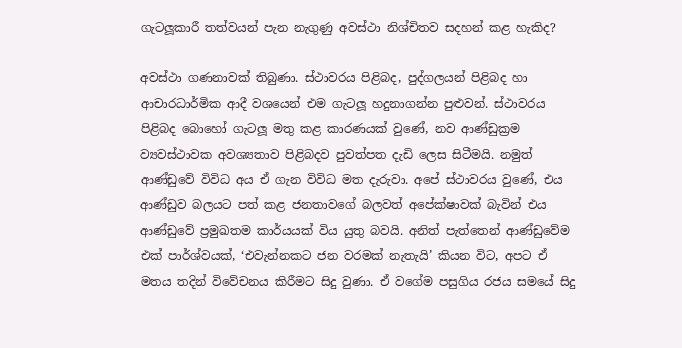ගැටලූකාරී තත්වයන් පැන නැගුණු අවස්ථා නිශ්චිතව සදහන් කළ හැකිද?

අවස්ථා ගණනාවක් තිබුණා. ස්ථාවරය පිළිබද, පුද්ගලයන් පිළිබද හා ආචාරධාර්මික ආදී වශයෙන් එම ගැටලූ හදුනාගන්න පුළුවන්. ස්ථාවරය පිළිබද බොහෝ ගැටලූ මතු කළ කාරණයක් වුණේ, නව ආණ්ඩුක්‍රම ව්‍යවස්ථාවක අවශ්‍යතාව පිළිබදව පුවත්පත දැඩි ලෙස සිටීමයි. නමුත් ආණ්ඩුවේ විවිධ අය ඒ ගැන විවිධ මත දැරුවා. අපේ ස්ථාවරය වුණේ, එය ආණ්ඩුව බලයට පත් කළ ජනතාවගේ බලවත් අපේක්ෂාවක් බැවින් එය ආණ්ඩුවේ ප්‍රමුඛතම කාර්යයක් විය යුතු බවයි. අනිත් පැත්තෙන් ආණ්ඩුවේම එක් පාර්ශ්වයක්, ‘එවැන්නකට ජන වරමක් නැතැයි’ කියන විට, අපට ඒ මතය තදින් විවේචනය කිරීමට සිදු වුණා. ඒ වගේම පසුගිය රජය සමයේ සිදු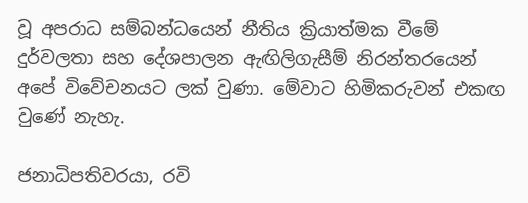වූ අපරාධ සම්බන්ධයෙන් නීතිය ක්‍රියාත්මක වීමේ දුර්වලතා සහ දේශපාලන ඇඟිලිගැසීම් නිරන්තරයෙන් අපේ විවේචනයට ලක් වුණා. මේවාට හිමිකරුවන් එකඟ වුණේ නැහැ.

ජනාධිපතිවරයා, රවි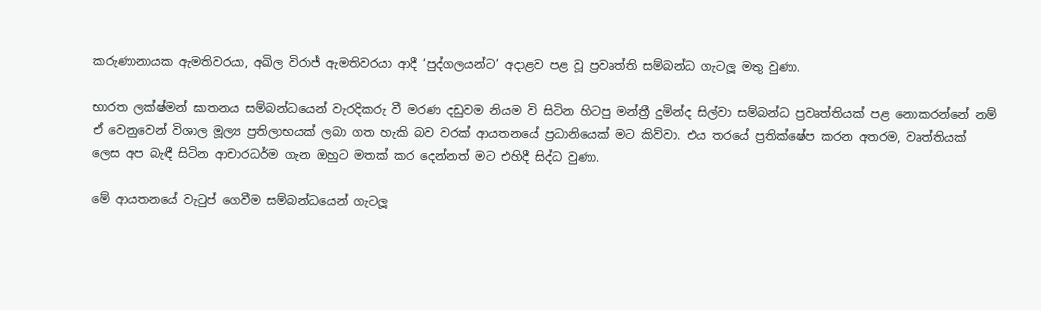කරුණානායක ඇමතිවරයා, අඛිල විරාජ් ඇමතිවරයා ආදී ‘පුද්ගලයන්ට’ අදාළව පළ වූ ප්‍රවෘත්ති සම්බන්ධ ගැටලූ මතු වුණා.

භාරත ලක්ෂ්මන් ඝාතනය සම්බන්ධයෙන් වැරදිකරු වී මරණ දඩුවම නියම වි සිටින හිටපු මන්ත්‍රී දුමින්ද සිල්වා සම්බන්ධ ප්‍රවෘත්තියක් පළ නොකරන්නේ නම් ඒ වෙනුවෙන් විශාල මූල්‍ය ප්‍රතිලාභයක් ලබා ගත හැකි බව වරක් ආයතනයේ ප්‍රධානියෙක් මට කිව්වා. එය තරයේ ප්‍රතික්ෂේප කරන අතරම, වෘත්තියක් ලෙස අප බැඳී සිටින ආචාරධර්ම ගැන ඔහුට මතක් කර දෙන්නත් මට එහිදී සිද්ධ වුණා.

මේ ආයතනයේ වැටුප් ගෙවීම සම්බන්ධයෙන් ගැටලූ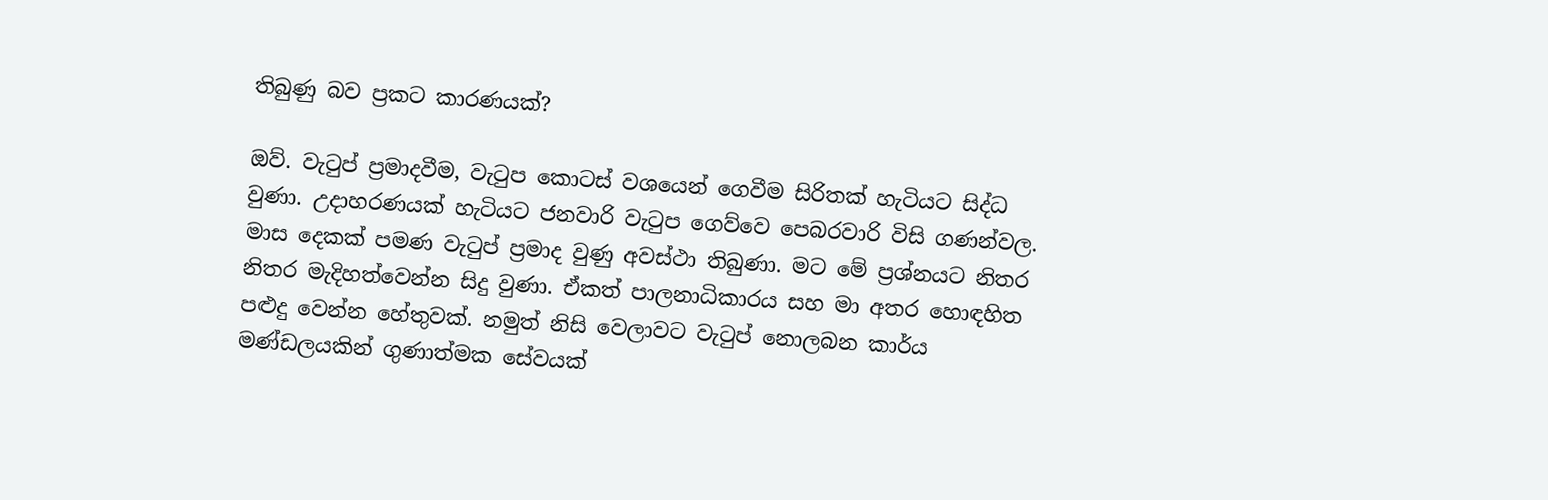තිබුණු බව ප්‍රකට කාරණයක්?

ඔව්. වැටුප් ප්‍රමාදවීම, වැටුප කොටස් වශයෙන් ගෙවීම සිරිතක් හැටියට සිද්ධ වුණා. උදාහරණයක් හැටියට ජනවාරි වැටුප ගෙව්වෙ පෙබරවාරි විසි ගණන්වල. මාස දෙකක් පමණ වැටුප් ප්‍රමාද වුණු අවස්ථා තිබුණා. මට මේ ප්‍රශ්නයට නිතර නිතර මැදිහත්වෙන්න සිදු වුණා. ඒකත් පාලනාධිකාරය සහ මා අතර හොඳහිත පළුදු වෙන්න හේතුවක්. නමුත් නිසි වෙලාවට වැටුප් නොලබන කාර්ය මණ්ඩලයකින් ගුණාත්මක සේවයක්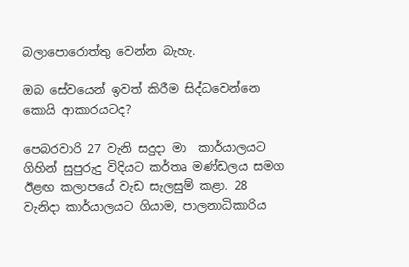බලාපොරොත්තු වෙන්න බැහැ.

ඔබ සේවයෙන් ඉවත් කිරීම සිද්ධවෙන්නෙ කොයි ආකාරයටද?

පෙබරවාරි 27 වැනි සදුදා මා  කාර්යාලයට ගිහින් සුපුරුදු විදියට කර්තෘ මණ්ඩලය සමග ඊළඟ කලාපයේ වැඩ සැලසුම් කළා. 28 වැනිදා කාර්යාලයට ගියාම, පාලනාධිකාරිය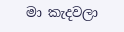මා කැදවලා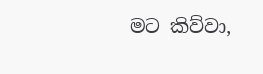මට කිව්වා,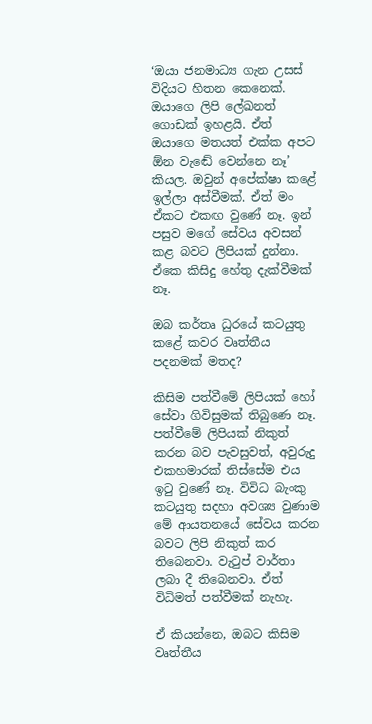‘ඔයා ජනමාධ්‍ය ගැන උසස් විදියට හිතන කෙනෙක්. ඔයාගෙ ලිපි ලේඛනත් ගොඩක් ඉහළයි. ඒත් ඔයාගෙ මතයත් එක්ක අපට ඕන වැඬේ වෙන්නෙ නෑ’ කියල. ඔවුන් අපේක්ෂා කළේ ඉල්ලා අස්වීමක්. ඒත් මං ඒකට එකඟ වුණේ නෑ. ඉන් පසුව මගේ සේවය අවසන් කළ බවට ලිපියක් දුන්නා. ඒකෙ කිසිදු හේතු දැක්වීමක් නෑ.

ඔබ කර්තෘ ධුරයේ කටයුතු කළේ කවර වෘත්තීය පදනමක් මතද?

කිසිම පත්වීමේ ලිපියක් හෝ සේවා ගිවිසුමක් තිබුණෙ නෑ. පත්වීමේ ලිපියක් නිකුත් කරන බව පැවසුවත්, අවුරුදු එකහමාරක් තිස්සේම එය ඉටු වුණේ නෑ. විවිධ බැංකු කටයුතු සදහා අවශ්‍ය වුණාම මේ ආයතනයේ සේවය කරන බවට ලිපි නිකුත් කර තිබෙනවා. වැටුප් වාර්තා ලබා දී තිබෙනවා. ඒත් විධිමත් පත්වීමක් නැහැ.

ඒ කියන්නෙ, ඔබට කිසිම වෘත්තීය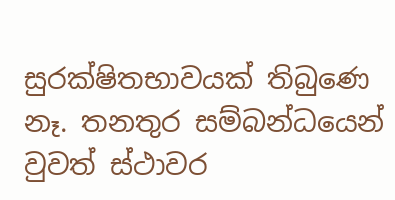සුරක්ෂිතභාවයක් තිබුණෙ නෑ. තනතුර සම්බන්ධයෙන් වුවත් ස්ථාවර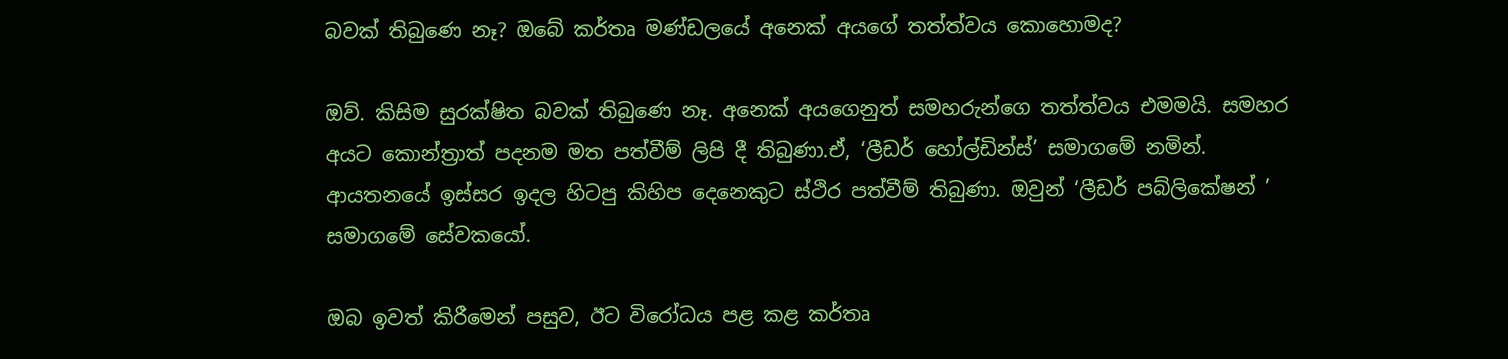බවක් තිබුණෙ නෑ? ඔබේ කර්තෘ මණ්ඩලයේ අනෙක් අයගේ තත්ත්වය කොහොමද?

ඔව්. කිසිම සුරක්ෂිත බවක් තිබුණෙ නෑ. අනෙක් අයගෙනුත් සමහරුන්ගෙ තත්ත්වය එමමයි. සමහර අයට කොන්ත්‍රාත් පදනම මත පත්වීම් ලිපි දී තිබුණා.ඒ, ‘ලීඩර් හෝල්ඩින්ස්’ සමාගමේ නමින්. ආයතනයේ ඉස්සර ඉදල හිටපු කිහිප දෙනෙකුට ස්ථිර පත්වීම් තිබුණා. ඔවුන් ‘ලීඩර් පබ්ලිකේෂන් ’ සමාගමේ සේවකයෝ.

ඔබ ඉවත් කිරීමෙන් පසුව, ඊට විරෝධය පළ කළ කර්තෘ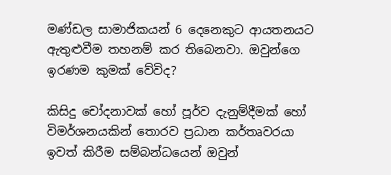මණ්ඩල සාමාජිකයන් 6 දෙනෙකුට ආයතනයට ඇතුළුවීම තහනම් කර තිබෙනවා. ඔවුන්ගෙ ඉරණම කුමක් වේවිද?

කිසිදු චෝදනාවක් හෝ පූර්ව දැනුම්දීමක් හෝ විමර්ශනයකින් තොරව ප්‍රධාන කර්තෘවරයා ඉවත් කිරීම සම්බන්ධයෙන් ඔවුන්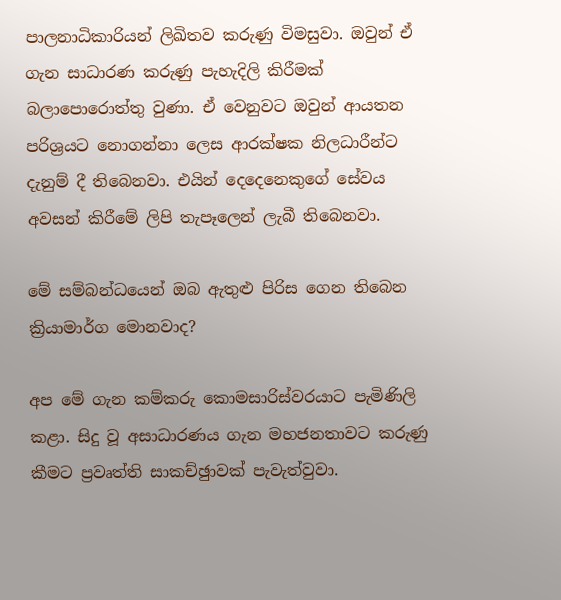පාලනාධිකාරියන් ලිඛිතව කරුණු විමසුවා. ඔවුන් ඒ ගැන සාධාරණ කරුණු පැහැදිලි කිරීමක් බලාපොරොත්තු වුණා. ඒ වෙනුවට ඔවුන් ආයතන පරිශ්‍රයට නොගන්නා ලෙස ආරක්ෂක නිලධාරීන්ට දැනුම් දී තිබෙනවා. එයින් දෙදෙනෙකුගේ සේවය අවසන් කිරීමේ ලිපි තැපෑලෙන් ලැබී තිබෙනවා.

මේ සම්බන්ධයෙන් ඔබ ඇතුළු පිරිස ගෙන තිබෙන ක්‍රියාමාර්ග මොනවාද?

අප මේ ගැන කම්කරු කොමසාරිස්වරයාට පැමිණිලි කළා. සිදු වූ අසාධාරණය ගැන මහජනතාවට කරුණු කීමට ප්‍රවෘත්ති සාකච්ඡුාවක් පැවැත්වුවා.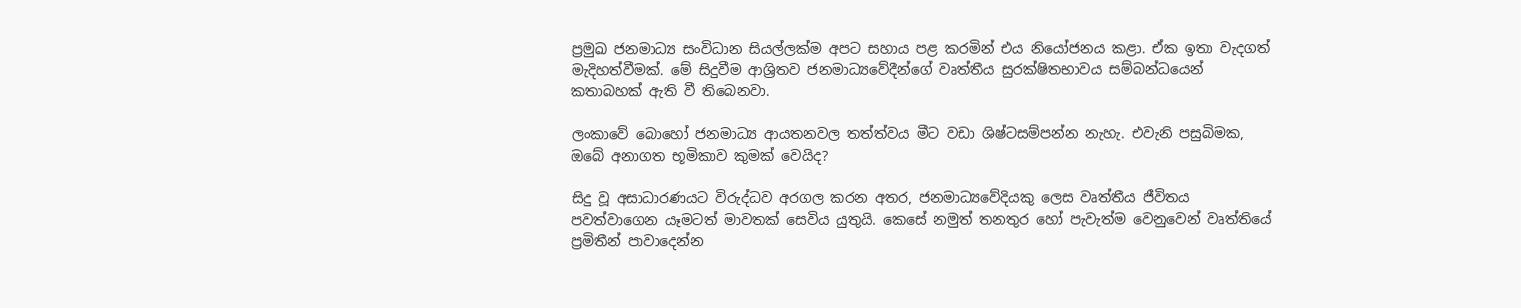ප්‍රමුඛ ජනමාධ්‍ය සංවිධාන සියල්ලක්ම අපට සහාය පළ කරමින් එය නියෝජනය කළා. ඒක ඉතා වැදගත් මැදිහත්වීමක්. මේ සිදුවීම ආශ්‍රිතව ජනමාධ්‍යවේදීන්ගේ වෘත්තීය සුරක්ෂිතභාවය සම්බන්ධයෙන් කතාබහක් ඇති වී තිබෙනවා.

ලංකාවේ බොහෝ ජනමාධ්‍ය ආයතනවල තත්ත්වය මීට වඩා ශිෂ්ටසම්පන්න නැහැ. එවැනි පසුබිමක, ඔබේ අනාගත භූමිකාව කුමක් වෙයිද?

සිදු වූ අසාධාරණයට විරුද්ධව අරගල කරන අතර, ජනමාධ්‍යවේදියකු ලෙස වෘත්තීය ජීවිතය පවත්වාගෙන යෑමටත් මාවතක් සෙවිය යුතුයි. කෙසේ නමුත් තනතුර හෝ පැවැත්ම වෙනුවෙන් වෘත්තියේ ප්‍රමිතීන් පාවාදෙන්න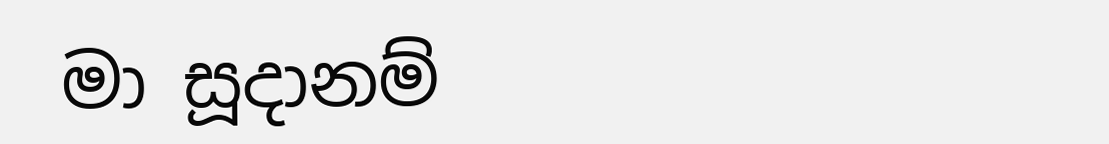මා සූදානම්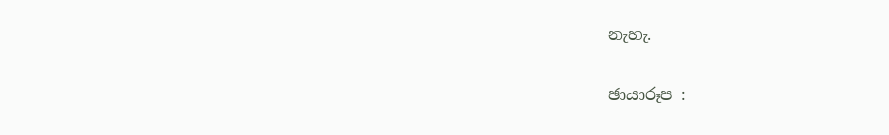නැහැ.

ඡායාරූප :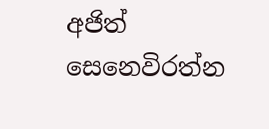අජිත් සෙනෙවිරත්න